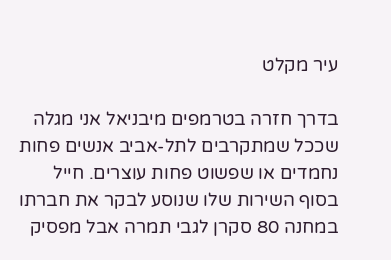עיר מקלט

בדרך חזרה בטרמפים מיבניאל אני מגלה שככל שמתקרבים לתל-אביב אנשים פחות נחמדים או שפשוט פחות עוצרים. חייל בסוף השירות שלו שנוסע לבקר את חברתו במחנה 80 סקרן לגבי תמרה אבל מפסיק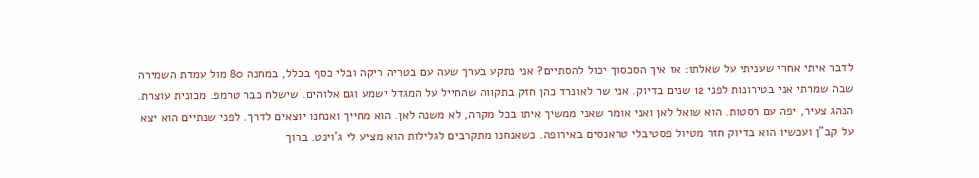לדבר איתי אחרי שעניתי על שאלתו: אז איך הסכסוך יכול להסתיים? אני נתקע בערך שעה עם בטריה ריקה ובלי כסף בכלל, במחנה 80 מול עמדת השמירה שבה שמרתי אני בטירונות לפני 12 שנים בדיוק. אני שר לאונרד כהן חזק בתקווה שהחייל על המגדל ישמע וגם אלוהים. שישלח כבר טרמפ. מכונית עוצרת. הנהג צעיר, יפה עם רסטות. הוא שואל לאן ואני אומר שאני ממשיך איתו בכל מקרה, לא משנה לאן. הוא מחייך ואנחנו יוצאים לדרך. לפני שנתיים הוא יצא על קב"ן ועכשיו הוא בדיוק חזר מטיול פסטיבלי טראנסים באירופה. כשאנחנו מתקרבים לגלילות הוא מציע לי ג'וינט. ברוך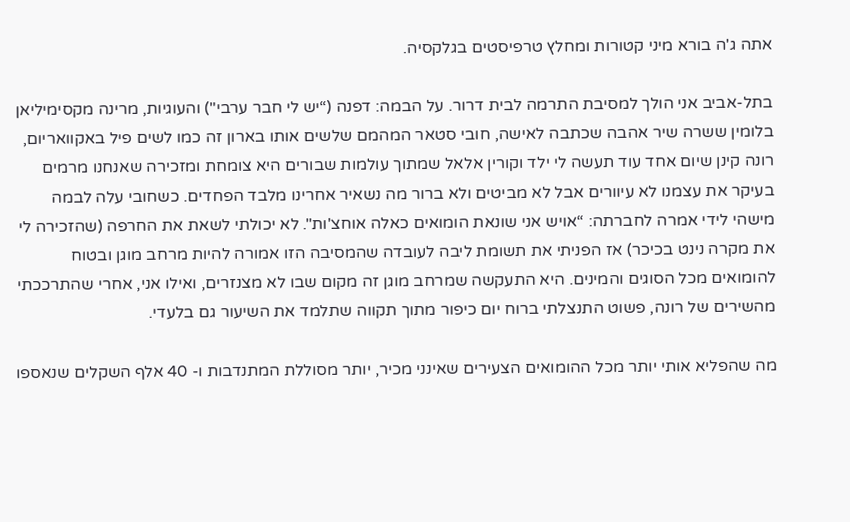אתה ג'ה בורא מיני קטורות ומחלץ טרפיסטים בגלקסיה.

בתל-אביב אני הולך למסיבת התרמה לבית דרור. על הבמה: דפנה (“יש לי חבר ערבי") והעוגיות, מרינה מקסימיליאן בלומין ששרה שיר אהבה שכתבה לאישה, חובי סטאר המהמם שלשים אותו בארון זה כמו לשים פיל באקוואריום, רונה קינן שיום אחד עוד תעשה לי ילד וקורין אלאל שמתוך עולמות שבורים היא צומחת ומזכירה שאנחנו מרמים בעיקר את עצמנו לא עיוורים אבל לא מביטים ולא ברור מה נשאיר אחרינו מלבד הפחדים. כשחובי עלה לבמה מישהי לידי אמרה לחברתה: “אויש אני שונאת הומואים כאלה אוחצ'ות". לא יכולתי לשאת את החרפה (שהזכירה לי את מקרה נינט בכיכר) אז הפניתי את תשומת ליבה לעובדה שהמסיבה הזו אמורה להיות מרחב מוגן ובטוח להומואים מכל הסוגים והמינים. היא התעקשה שמרחב מוגן זה מקום שבו לא מצנזרים, ואילו אני, אחרי שהתרככתי מהשירים של רונה, פשוט התנצלתי ברוח יום כיפור מתוך תקווה שתלמד את השיעור גם בלעדי.

מה שהפליא אותי יותר מכל ההומואים הצעירים שאינני מכיר, יותר מסוללת המתנדבות ו- 40 אלף השקלים שנאספו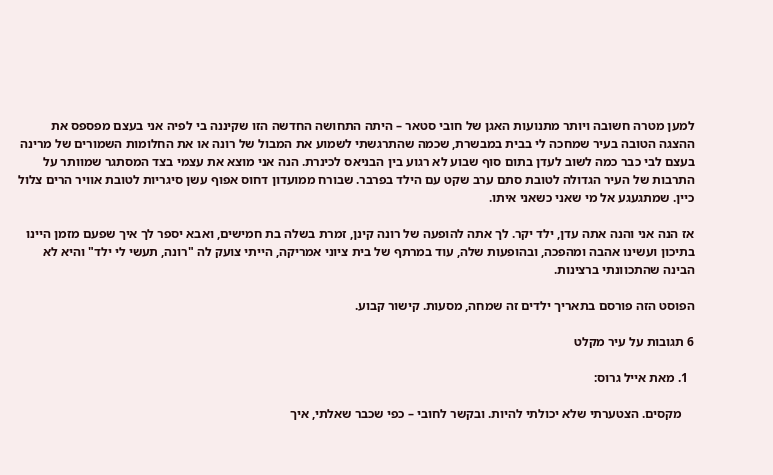למען מטרה חשובה ויותר מתנועות האגן של חובי סטאר – היתה התחושה החדשה הזו שקיננה בי לפיה אני בעצם מפספס את ההצגה הטובה בעיר שמחכה לי בבית במבשרת, שכמה שהתרגשתי לשמוע את המבול של רונה או את החלומות השמורים של מרינה בעצם לבי כבר כמה לשוב לעדן בתום סוף שבוע לא רגוע בין הבניאס לכינרת. הנה אני מוצא את עצמי בצד המסתגר שמוותר על התרבות של העיר הגדולה לטובת סתם ערב שקט עם הילד בפרבר. שבורח ממועדון דחוס אפוף עשן סיגריות לטובת אוויר הרים צלול כיין. שמתגעגע אל מי שאני כשאני איתו.

אז הנה אני והנה אתה עדן, ילד יקר. לך אתה להופעה של רונה קינן, זמרת בשלה בת חמישים, ואבא יספר לך איך שפעם מזמן היינו בתיכון ועשינו אהבה ומהפכה, ובהופעות שלה, עוד במרתף של בית ציוני אמריקה, הייתי צועק לה "רונה, תעשי לי ילד" והיא לא הבינה שהתכוונתי ברצינות.

הפוסט הזה פורסם בתאריך ילדים זה שמחה, מסעות. קישור קבוע.

6 תגובות על עיר מקלט

  1. מאת אייל גרוס:

    מקסים. הצטערתי שלא יכולתי להיות. ובקשר לחובי – כפי שכבר שאלתי, איך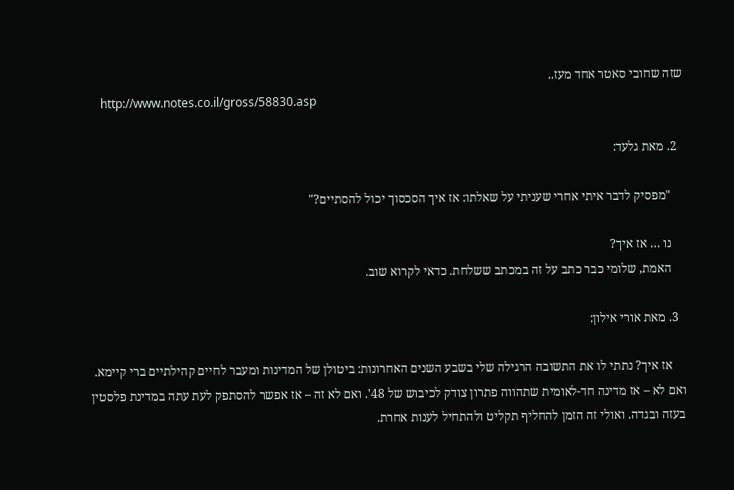שזה שחובי סאטר אחד מעז..
    http://www.notes.co.il/gross/58830.asp

  2. מאת גלעד:

    "מפסיק לדבר איתי אחרי שעניתי על שאלתו: אז איך הסכסוך יכול להסתיים?"

    נו … אז איך?
    האמת, שלומי כבר כתב על זה במכתב ששלחת. כדאי לקרוא שוב.

  3. מאת אורי אילון:

    אז איך? נתתי לו את התשובה הרגילה שלי בשבע השנים האחרונות: ביטולן של המדינות ומעבר לחיים קהילתיים ברי קיימא. ואם לא – אז מדינה חד-לאומית שתהווה פתרון צודק לכיבוש של 48'. ואם לא זה – אז אפשר להסתפק לעת עתה במדינת פלסטין בעזה ובגדה. ואולי זה הזמן להחליף תקליט ולהתחיל לענות אחרת.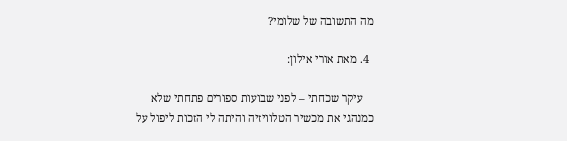מה התשובה של שלומי?

  4. מאת אורי אילון:

    עיקר שכחתי – לפני שבועות ספורים פתחתי שלא כמנהגי את מכשיר הטלוויזיה והיתה לי הזכות ליפול על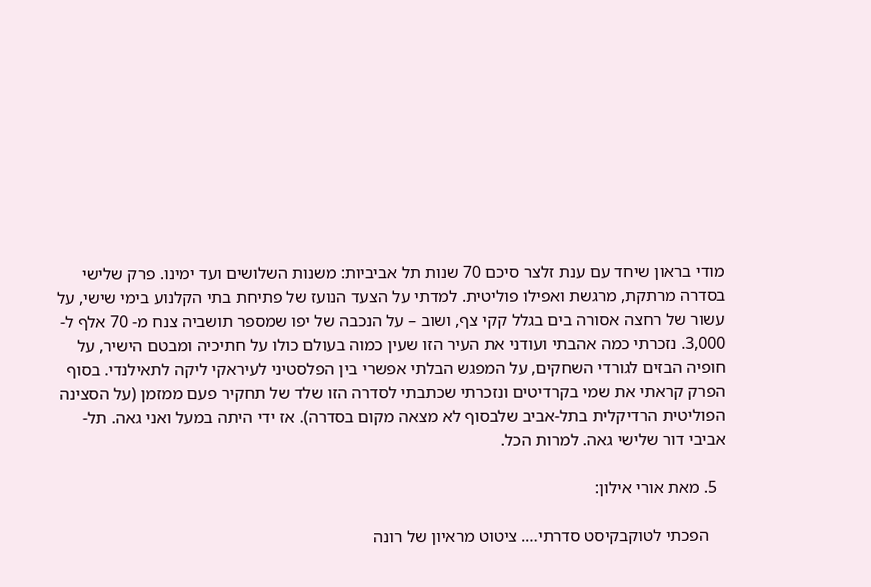מודי בראון שיחד עם ענת זלצר סיכם 70 שנות תל אביביות: משנות השלושים ועד ימינו. פרק שלישי בסדרה מרתקת, מרגשת ואפילו פוליטית. למדתי על הצעד הנועז של פתיחת בתי הקלנוע בימי שישי, על עשור של רחצה אסורה בים בגלל קקי צף, ושוב – על הנכבה של יפו שמספר תושביה צנח מ- 70 אלף ל- 3,000. נזכרתי כמה אהבתי ועודני את העיר הזו שעין כמוה בעולם כולו על חתיכיה ומבטם הישיר, על חופיה הבזים לגורדי השחקים, על המפגש הבלתי אפשרי בין הפלסטיני לעיראקי ליקה לתאילנדי. בסוף הפרק קראתי את שמי בקרדיטים ונזכרתי שכתבתי לסדרה הזו שלד של תחקיר פעם ממזמן (על הסצינה הפוליטית הרדיקלית בתל-אביב שלבסוף לא מצאה מקום בסדרה). אז ידי היתה במעל ואני גאה. תל-אביבי דור שלישי גאה. למרות הכל.

  5. מאת אורי אילון:

    הפכתי לטוקבקיסט סדרתי…. ציטוט מראיון של רונה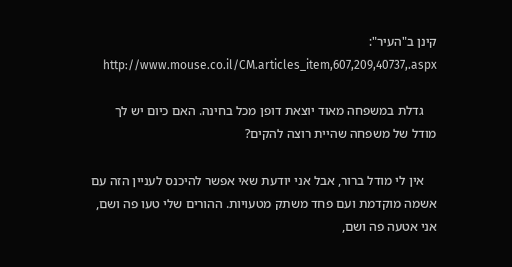קינן ב"העיר":
    http://www.mouse.co.il/CM.articles_item,607,209,40737,.aspx

    גדלת במשפחה מאוד יוצאת דופן מכל בחינה. האם כיום יש לך מודל של משפחה שהיית רוצה להקים?

    אין לי מודל ברור, אבל אני יודעת שאי אפשר להיכנס לעניין הזה עם אשמה מוקדמת ועם פחד משתק מטעויות. ההורים שלי טעו פה ושם, אני אטעה פה ושם,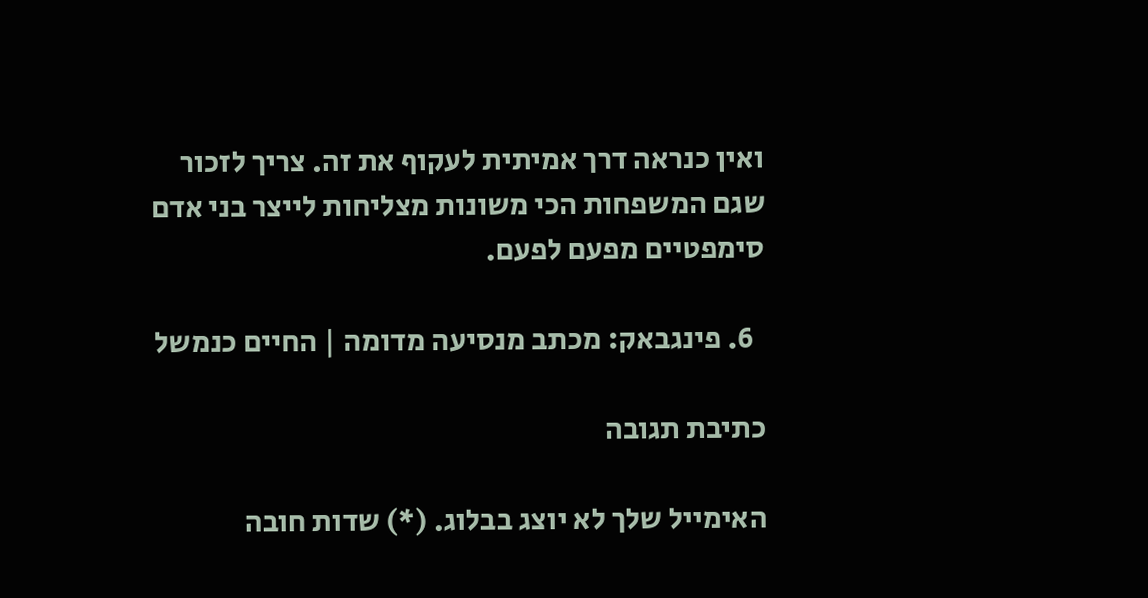ואין כנראה דרך אמיתית לעקוף את זה. צריך לזכור שגם המשפחות הכי משונות מצליחות לייצר בני אדם סימפטיים מפעם לפעם.

  6. פינגבאק: מכתב מנסיעה מדומה | החיים כנמשל

כתיבת תגובה

האימייל שלך לא יוצג בבלוג. (*) שדות חובה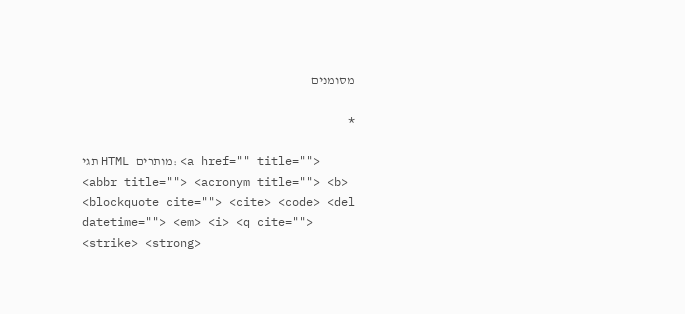מסומנים

*

תגי HTML מותרים: <a href="" title=""> <abbr title=""> <acronym title=""> <b> <blockquote cite=""> <cite> <code> <del datetime=""> <em> <i> <q cite=""> <strike> <strong>